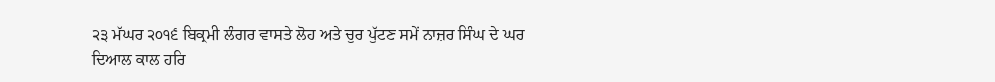੨੩ ਮੱਘਰ ੨੦੧੬ ਬਿਕ੍ਰਮੀ ਲੰਗਰ ਵਾਸਤੇ ਲੋਹ ਅਤੇ ਚੁਰ ਪੁੱਟਣ ਸਮੇਂ ਨਾਜ਼ਰ ਸਿੰਘ ਦੇ ਘਰ
ਦਿਆਲ ਕਾਲ ਹਰਿ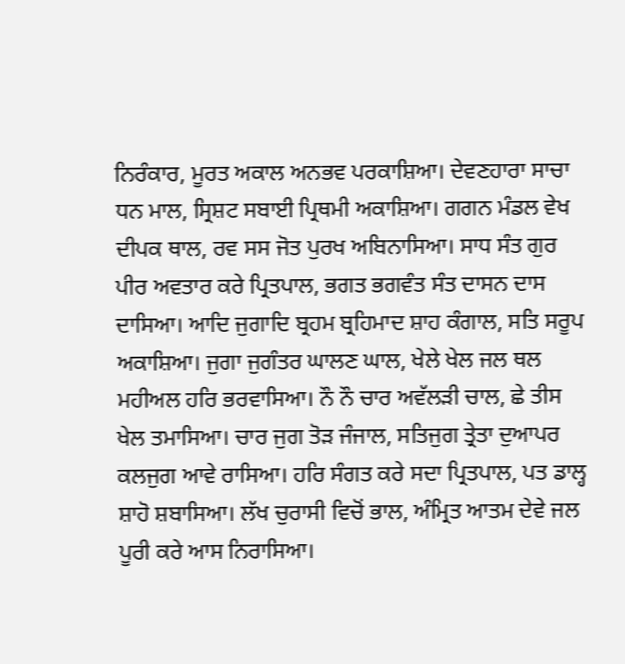ਨਿਰੰਕਾਰ, ਮੂਰਤ ਅਕਾਲ ਅਨਭਵ ਪਰਕਾਸ਼ਿਆ। ਦੇਵਣਹਾਰਾ ਸਾਚਾ ਧਨ ਮਾਲ, ਸ੍ਰਿਸ਼ਟ ਸਬਾਈ ਪ੍ਰਿਥਮੀ ਅਕਾਸ਼ਿਆ। ਗਗਨ ਮੰਡਲ ਵੇਖ ਦੀਪਕ ਥਾਲ, ਰਵ ਸਸ ਜੋਤ ਪੁਰਖ ਅਬਿਨਾਸਿਆ। ਸਾਧ ਸੰਤ ਗੁਰ ਪੀਰ ਅਵਤਾਰ ਕਰੇ ਪ੍ਰਿਤਪਾਲ, ਭਗਤ ਭਗਵੰਤ ਸੰਤ ਦਾਸਨ ਦਾਸ ਦਾਸਿਆ। ਆਦਿ ਜੁਗਾਦਿ ਬ੍ਰਹਮ ਬ੍ਰਹਿਮਾਦ ਸ਼ਾਹ ਕੰਗਾਲ, ਸਤਿ ਸਰੂਪ ਅਕਾਸ਼ਿਆ। ਜੁਗਾ ਜੁਗੰਤਰ ਘਾਲਣ ਘਾਲ, ਖੇਲੇ ਖੇਲ ਜਲ ਥਲ ਮਹੀਅਲ ਹਰਿ ਭਰਵਾਸਿਆ। ਨੌ ਨੌ ਚਾਰ ਅਵੱਲੜੀ ਚਾਲ, ਛੇ ਤੀਸ ਖੇਲ ਤਮਾਸਿਆ। ਚਾਰ ਜੁਗ ਤੋੜ ਜੰਜਾਲ, ਸਤਿਜੁਗ ਤ੍ਰੇਤਾ ਦੁਆਪਰ ਕਲਜੁਗ ਆਵੇ ਰਾਸਿਆ। ਹਰਿ ਸੰਗਤ ਕਰੇ ਸਦਾ ਪ੍ਰਿਤਪਾਲ, ਪਤ ਡਾਲ੍ਹ ਸ਼ਾਹੋ ਸ਼ਬਾਸਿਆ। ਲੱਖ ਚੁਰਾਸੀ ਵਿਚੋਂ ਭਾਲ, ਅੰਮ੍ਰਿਤ ਆਤਮ ਦੇਵੇ ਜਲ ਪੂਰੀ ਕਰੇ ਆਸ ਨਿਰਾਸਿਆ।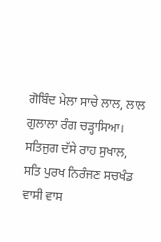ਗੋਬਿੰਦ ਮੇਲਾ ਸਾਚੇ ਲਾਲ, ਲਾਲ ਗੁਲਾਲਾ ਰੰਗ ਚੜ੍ਹਾਸਿਆ। ਸਤਿਜੁਗ ਦੱਸੇ ਰਾਹ ਸੁਖਾਲ, ਸਤਿ ਪੁਰਖ ਨਿਰੰਜਣ ਸਚਖੰਡ ਵਾਸੀ ਵਾਸ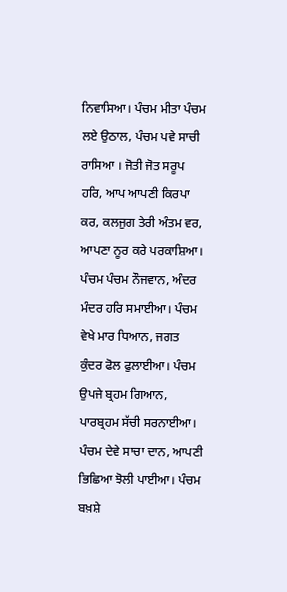ਨਿਵਾਸਿਆ। ਪੰਚਮ ਮੀਤਾ ਪੰਚਮ ਲਏ ਉਠਾਲ, ਪੰਚਮ ਪਵੇ ਸਾਚੀ ਰਾਸਿਆ । ਜੋਤੀ ਜੋਤ ਸਰੂਪ ਹਰਿ, ਆਪ ਆਪਣੀ ਕਿਰਪਾ ਕਰ, ਕਲਜੁਗ ਤੇਰੀ ਅੰਤਮ ਵਰ, ਆਪਣਾ ਨੂਰ ਕਰੇ ਪਰਕਾਸ਼ਿਆ। ਪੰਚਮ ਪੰਚਮ ਨੌਜਵਾਨ, ਅੰਦਰ ਮੰਦਰ ਹਰਿ ਸਮਾਈਆ। ਪੰਚਮ ਵੇਖੇ ਮਾਰ ਧਿਆਨ, ਜਗਤ ਕੁੰਦਰ ਫੋਲ ਫੁਲਾਈਆ। ਪੰਚਮ ਉਪਜੇ ਬ੍ਰਹਮ ਗਿਆਨ, ਪਾਰਬ੍ਰਹਮ ਸੱਚੀ ਸਰਨਾਈਆ। ਪੰਚਮ ਦੇਵੇ ਸਾਚਾ ਦਾਨ, ਆਪਣੀ ਭਿਛਿਆ ਝੋਲੀ ਪਾਈਆ। ਪੰਚਮ ਬਖ਼ਸ਼ੇ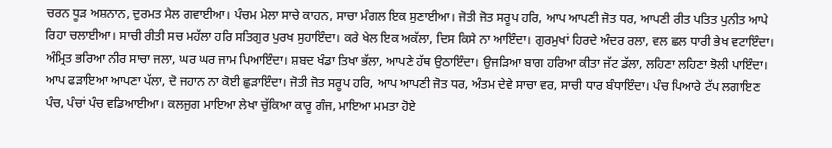ਚਰਨ ਧੂੜ ਅਸ਼ਨਾਨ, ਦੁਰਮਤ ਮੈਲ ਗਵਾਈਆ। ਪੰਚਮ ਮੇਲਾ ਸਾਚੇ ਕਾਹਨ, ਸਾਚਾ ਮੰਗਲ ਇਕ ਸੁਣਾਈਆ। ਜੋਤੀ ਜੋਤ ਸਰੂਪ ਹਰਿ, ਆਪ ਆਪਣੀ ਜੋਤ ਧਰ, ਆਪਣੀ ਰੀਤ ਪਤਿਤ ਪੁਨੀਤ ਆਪੇ ਰਿਹਾ ਚਲਾਈਆ। ਸਾਚੀ ਰੀਤੀ ਸਚ ਮਹੱਲਾ ਹਰਿ ਸਤਿਗੁਰ ਪੁਰਖ ਸੁਹਾਇੰਦਾ। ਕਰੇ ਖੇਲ ਇਕ ਅਕੱਲਾ, ਦਿਸ ਕਿਸੇ ਨਾ ਆਇੰਦਾ। ਗੁਰਮੁਖਾਂ ਹਿਰਦੇ ਅੰਦਰ ਰਲਾ, ਵਲ ਛਲ ਧਾਰੀ ਭੇਖ ਵਟਾਇੰਦਾ। ਅੰਮ੍ਰਿਤ ਭਰਿਆ ਨੀਰ ਸਾਚਾ ਜਲਾ, ਘਰ ਘਰ ਜਾਮ ਪਿਆਇੰਦਾ। ਸ਼ਬਦ ਖੰਡਾ ਤਿਖਾ ਭੱਲਾ, ਆਪਣੇ ਹੱਥ ਉਠਾਇੰਦਾ। ਉਜੜਿਆ ਬਾਗ ਹਰਿਆ ਕੀਤਾ ਜੱਟ ਡੱਲਾ, ਲਹਿਣਾ ਲਹਿਣਾ ਝੋਲੀ ਪਾਇੰਦਾ। ਆਪ ਫੜਾਇਆ ਆਪਣਾ ਪੱਲਾ, ਦੋ ਜਹਾਨ ਨਾ ਕੋਈ ਛੁੜਾਇੰਦਾ। ਜੋਤੀ ਜੋਤ ਸਰੂਪ ਹਰਿ, ਆਪ ਆਪਣੀ ਜੋਤ ਧਰ, ਅੰਤਮ ਦੇਵੇ ਸਾਚਾ ਵਰ, ਸਾਚੀ ਧਾਰ ਬੰਧਾਇੰਦਾ। ਪੰਚ ਪਿਆਰੇ ਟੱਪ ਲਗਾਇਣ ਪੰਚ, ਪੰਚਾਂ ਪੰਚ ਵਡਿਆਈਆ। ਕਲਜੁਗ ਮਾਇਆ ਲੇਖਾ ਚੁੱਕਿਆ ਕਾਰੂ ਗੰਜ, ਮਾਇਆ ਮਮਤਾ ਹੋਏ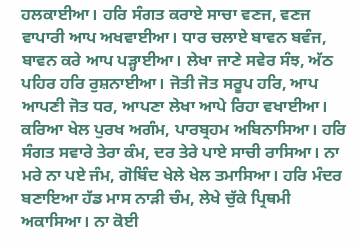ਹਲਕਾਈਆ। ਹਰਿ ਸੰਗਤ ਕਰਾਏ ਸਾਚਾ ਵਣਜ, ਵਣਜ ਵਾਪਾਰੀ ਆਪ ਅਖਵਾਈਆ। ਧਾਰ ਚਲਾਏ ਬਾਵਨ ਬਵੰਜ, ਬਾਵਨ ਕਰੇ ਆਪ ਪੜ੍ਹਾਈਆ। ਲੇਖਾ ਜਾਣੇ ਸਵੇਰ ਸੰਝ, ਅੱਠ ਪਹਿਰ ਹਰਿ ਰੁਸ਼ਨਾਈਆ। ਜੋਤੀ ਜੋਤ ਸਰੂਪ ਹਰਿ, ਆਪ ਆਪਣੀ ਜੋਤ ਧਰ, ਆਪਣਾ ਲੇਖਾ ਆਪੇ ਰਿਹਾ ਵਖਾਈਆ। ਕਰਿਆ ਖੇਲ ਪੁਰਖ ਅਗੰਮ, ਪਾਰਬ੍ਰਹਮ ਅਬਿਨਾਸਿਆ। ਹਰਿ ਸੰਗਤ ਸਵਾਰੇ ਤੇਰਾ ਕੰਮ, ਦਰ ਤੇਰੇ ਪਾਏ ਸਾਚੀ ਰਾਸਿਆ। ਨਾ ਮਰੇ ਨਾ ਪਏ ਜੰਮ, ਗੋਬਿੰਦ ਖੇਲੇ ਖੇਲ ਤਮਾਸਿਆ। ਹਰਿ ਮੰਦਰ ਬਣਾਇਆ ਹੱਡ ਮਾਸ ਨਾੜੀ ਚੰਮ, ਲੇਖੇ ਚੁੱਕੇ ਪ੍ਰਿਥਮੀ ਅਕਾਸਿਆ। ਨਾ ਕੋਈ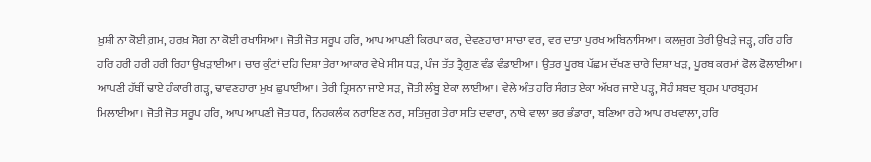ਖ਼ੁਸ਼ੀ ਨਾ ਕੋਈ ਗ਼ਮ, ਹਰਖ਼ ਸੋਗ ਨਾ ਕੋਈ ਰਖਾਸਿਆ। ਜੋਤੀ ਜੋਤ ਸਰੂਪ ਹਰਿ, ਆਪ ਆਪਣੀ ਕਿਰਪਾ ਕਰ, ਦੇਵਣਹਾਰਾ ਸਾਚਾ ਵਰ, ਵਰ ਦਾਤਾ ਪੁਰਖ ਅਬਿਨਾਸਿਆ। ਕਲਜੁਗ ਤੇਰੀ ਉਖੜੇ ਜੜ੍ਹ, ਹਰਿ ਹਰਿ ਹਰਿ ਹਰੀ ਹਰੀ ਹਰੀ ਰਿਹਾ ਉਖੜਾਈਆ। ਚਾਰ ਕੁੰਟਾਂ ਦਹਿ ਦਿਸ਼ਾ ਤੇਰਾ ਆਕਾਰ ਵੇਖੇ ਸੀਸ ਧੜ, ਪੰਜ ਤੱਤ ਤ੍ਰੈਗੁਣ ਵੰਡ ਵੰਡਾਈਆ। ਉਤਰ ਪੂਰਬ ਪੱਛਮ ਦੱਖਣ ਚਾਰੇ ਦਿਸ਼ਾ ਖੜ, ਪੂਰਬ ਕਰਮਾਂ ਫੋਲ ਫੋਲਾਈਆ। ਆਪਣੀ ਹੱਥੀਂ ਢਾਏ ਹੰਕਾਰੀ ਗੜ੍ਹ, ਢਾਵਣਹਾਰਾ ਮੁਖ ਛੁਪਾਈਆ। ਤੇਰੀ ਤ੍ਰਿਸਨਾ ਜਾਏ ਸੜ, ਜੋਤੀ ਲੰਬੂ ਏਕਾ ਲਾਈਆ। ਵੇਲੇ ਅੰਤ ਹਰਿ ਸੰਗਤ ਏਕਾ ਅੱਖਰ ਜਾਏ ਪੜ੍ਹ, ਸੋਹੰ ਸ਼ਬਦ ਬ੍ਰਹਮ ਪਾਰਬ੍ਰਹਮ ਮਿਲਾਈਆ। ਜੋਤੀ ਜੋਤ ਸਰੂਪ ਹਰਿ, ਆਪ ਆਪਣੀ ਜੋਤ ਧਰ, ਨਿਹਕਲੰਕ ਨਰਾਇਣ ਨਰ, ਸਤਿਜੁਗ ਤੇਰਾ ਸਤਿ ਦਵਾਰਾ, ਨਾਥੇ ਵਾਲਾ ਭਰ ਭੰਡਾਰਾ, ਬਣਿਆ ਰਹੇ ਆਪ ਰਖਵਾਲਾ, ਹਰਿ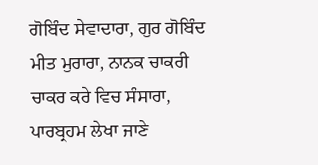ਗੋਬਿੰਦ ਸੇਵਾਦਾਰਾ, ਗੁਰ ਗੋਬਿੰਦ ਮੀਤ ਮੁਰਾਰਾ, ਨਾਨਕ ਚਾਕਰੀ ਚਾਕਰ ਕਰੇ ਵਿਚ ਸੰਸਾਰਾ, ਪਾਰਬ੍ਰਹਮ ਲੇਖਾ ਜਾਣੇ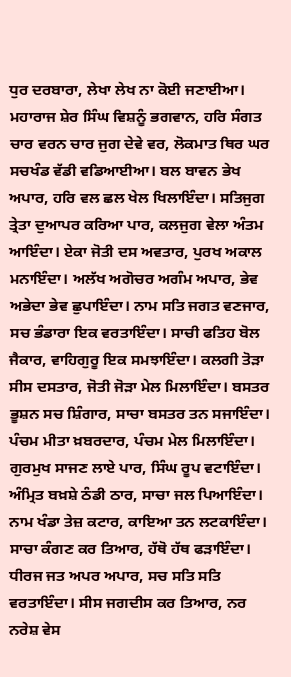ਧੁਰ ਦਰਬਾਰਾ, ਲੇਖਾ ਲੇਖ ਨਾ ਕੋਈ ਜਣਾਈਆ। ਮਹਾਰਾਜ ਸ਼ੇਰ ਸਿੰਘ ਵਿਸ਼ਨੂੰ ਭਗਵਾਨ, ਹਰਿ ਸੰਗਤ ਚਾਰ ਵਰਨ ਚਾਰ ਜੁਗ ਦੇਵੇ ਵਰ, ਲੋਕਮਾਤ ਥਿਰ ਘਰ ਸਚਖੰਡ ਵੱਡੀ ਵਡਿਆਈਆ। ਬਲ ਬਾਵਨ ਭੇਖ ਅਪਾਰ, ਹਰਿ ਵਲ ਛਲ ਖੇਲ ਖਿਲਾਇੰਦਾ। ਸਤਿਜੁਗ ਤ੍ਰੇਤਾ ਦੁਆਪਰ ਕਰਿਆ ਪਾਰ, ਕਲਜੁਗ ਵੇਲਾ ਅੰਤਮ ਆਇੰਦਾ। ਏਕਾ ਜੋਤੀ ਦਸ ਅਵਤਾਰ, ਪੁਰਖ ਅਕਾਲ ਮਨਾਇੰਦਾ। ਅਲੱਖ ਅਗੋਚਰ ਅਗੰਮ ਅਪਾਰ, ਭੇਵ ਅਭੇਦਾ ਭੇਵ ਛੁਪਾਇੰਦਾ। ਨਾਮ ਸਤਿ ਜਗਤ ਵਣਜਾਰ, ਸਚ ਭੰਡਾਰਾ ਇਕ ਵਰਤਾਇੰਦਾ। ਸਾਚੀ ਫਤਿਹ ਬੋਲ ਜੈਕਾਰ, ਵਾਹਿਗੁਰੂ ਇਕ ਸਮਝਾਇੰਦਾ। ਕਲਗੀ ਤੋੜਾ ਸੀਸ ਦਸਤਾਰ, ਜੋਤੀ ਜੋੜਾ ਮੇਲ ਮਿਲਾਇੰਦਾ। ਬਸਤਰ ਭੂਸ਼ਨ ਸਚ ਸ਼ਿੰਗਾਰ, ਸਾਚਾ ਬਸਤਰ ਤਨ ਸਜਾਇੰਦਾ। ਪੰਚਮ ਮੀਤਾ ਖ਼ਬਰਦਾਰ, ਪੰਚਮ ਮੇਲ ਮਿਲਾਇੰਦਾ। ਗੁਰਮੁਖ ਸਾਜਣ ਲਾਏ ਪਾਰ, ਸਿੰਘ ਰੂਪ ਵਟਾਇੰਦਾ। ਅੰਮ੍ਰਿਤ ਬਖ਼ਸ਼ੇ ਠੰਡੀ ਠਾਰ, ਸਾਚਾ ਜਲ ਪਿਆਇੰਦਾ। ਨਾਮ ਖੰਡਾ ਤੇਜ਼ ਕਟਾਰ, ਕਾਇਆ ਤਨ ਲਟਕਾਇੰਦਾ। ਸਾਚਾ ਕੰਗਣ ਕਰ ਤਿਆਰ, ਹੱਥੋ ਹੱਥ ਫੜਾਇੰਦਾ। ਧੀਰਜ ਜਤ ਅਪਰ ਅਪਾਰ, ਸਚ ਸਤਿ ਸਤਿ ਵਰਤਾਇੰਦਾ। ਸੀਸ ਜਗਦੀਸ ਕਰ ਤਿਆਰ, ਨਰ ਨਰੇਸ਼ ਵੇਸ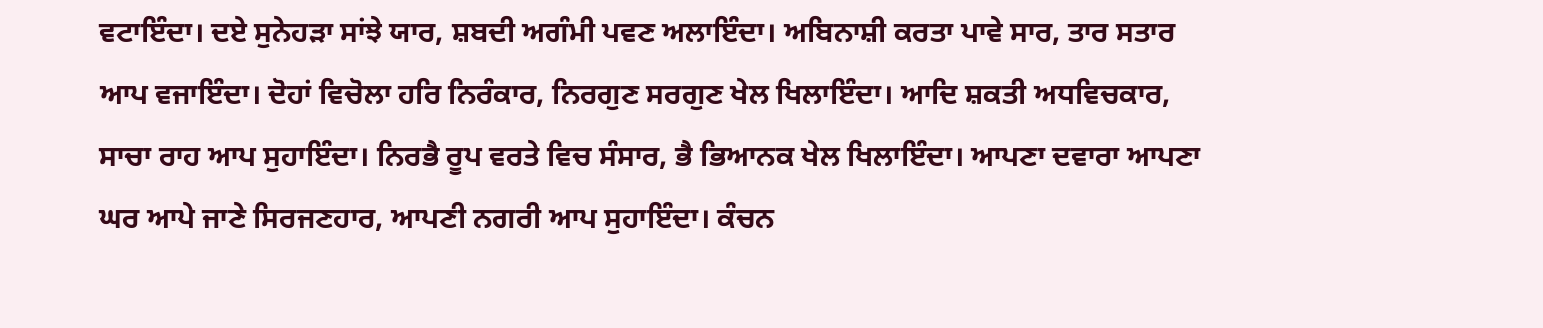ਵਟਾਇੰਦਾ। ਦਏ ਸੁਨੇਹੜਾ ਸਾਂਝੇ ਯਾਰ, ਸ਼ਬਦੀ ਅਗੰਮੀ ਪਵਣ ਅਲਾਇੰਦਾ। ਅਬਿਨਾਸ਼ੀ ਕਰਤਾ ਪਾਵੇ ਸਾਰ, ਤਾਰ ਸਤਾਰ ਆਪ ਵਜਾਇੰਦਾ। ਦੋਹਾਂ ਵਿਚੋਲਾ ਹਰਿ ਨਿਰੰਕਾਰ, ਨਿਰਗੁਣ ਸਰਗੁਣ ਖੇਲ ਖਿਲਾਇੰਦਾ। ਆਦਿ ਸ਼ਕਤੀ ਅਧਵਿਚਕਾਰ, ਸਾਚਾ ਰਾਹ ਆਪ ਸੁਹਾਇੰਦਾ। ਨਿਰਭੈ ਰੂਪ ਵਰਤੇ ਵਿਚ ਸੰਸਾਰ, ਭੈ ਭਿਆਨਕ ਖੇਲ ਖਿਲਾਇੰਦਾ। ਆਪਣਾ ਦਵਾਰਾ ਆਪਣਾ ਘਰ ਆਪੇ ਜਾਣੇ ਸਿਰਜਣਹਾਰ, ਆਪਣੀ ਨਗਰੀ ਆਪ ਸੁਹਾਇੰਦਾ। ਕੰਚਨ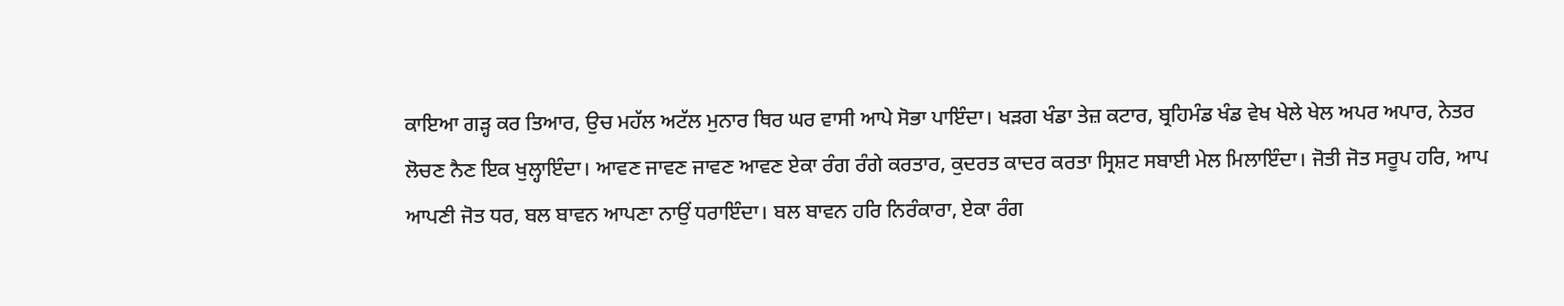ਕਾਇਆ ਗੜ੍ਹ ਕਰ ਤਿਆਰ, ਉਚ ਮਹੱਲ ਅਟੱਲ ਮੁਨਾਰ ਥਿਰ ਘਰ ਵਾਸੀ ਆਪੇ ਸੋਭਾ ਪਾਇੰਦਾ। ਖੜਗ ਖੰਡਾ ਤੇਜ਼ ਕਟਾਰ, ਬ੍ਰਹਿਮੰਡ ਖੰਡ ਵੇਖ ਖੇਲੇ ਖੇਲ ਅਪਰ ਅਪਾਰ, ਨੇਤਰ ਲੋਚਣ ਨੈਣ ਇਕ ਖੁਲ੍ਹਾਇੰਦਾ। ਆਵਣ ਜਾਵਣ ਜਾਵਣ ਆਵਣ ਏਕਾ ਰੰਗ ਰੰਗੇ ਕਰਤਾਰ, ਕੁਦਰਤ ਕਾਦਰ ਕਰਤਾ ਸ੍ਰਿਸ਼ਟ ਸਬਾਈ ਮੇਲ ਮਿਲਾਇੰਦਾ। ਜੋਤੀ ਜੋਤ ਸਰੂਪ ਹਰਿ, ਆਪ ਆਪਣੀ ਜੋਤ ਧਰ, ਬਲ ਬਾਵਨ ਆਪਣਾ ਨਾਉਂ ਧਰਾਇੰਦਾ। ਬਲ ਬਾਵਨ ਹਰਿ ਨਿਰੰਕਾਰਾ, ਏਕਾ ਰੰਗ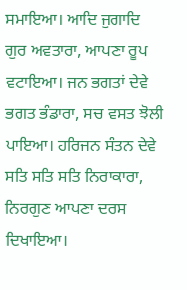ਸਮਾਇਆ। ਆਦਿ ਜੁਗਾਦਿ ਗੁਰ ਅਵਤਾਰਾ, ਆਪਣਾ ਰੂਪ ਵਟਾਇਆ। ਜਨ ਭਗਤਾਂ ਦੇਵੇ ਭਗਤ ਭੰਡਾਰਾ, ਸਚ ਵਸਤ ਝੋਲੀ ਪਾਇਆ। ਹਰਿਜਨ ਸੰਤਨ ਦੇਵੇ ਸਤਿ ਸਤਿ ਸਤਿ ਨਿਰਾਕਾਰਾ, ਨਿਰਗੁਣ ਆਪਣਾ ਦਰਸ ਦਿਖਾਇਆ।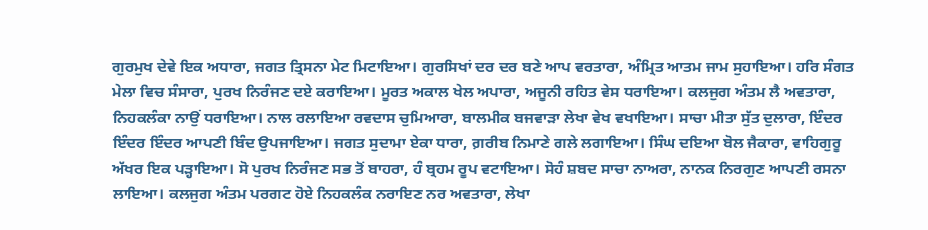ਗੁਰਮੁਖ ਦੇਵੇ ਇਕ ਅਧਾਰਾ, ਜਗਤ ਤ੍ਰਿਸਨਾ ਮੇਟ ਮਿਟਾਇਆ। ਗੁਰਸਿਖਾਂ ਦਰ ਦਰ ਬਣੇ ਆਪ ਵਰਤਾਰਾ, ਅੰਮ੍ਰਿਤ ਆਤਮ ਜਾਮ ਸੁਹਾਇਆ। ਹਰਿ ਸੰਗਤ ਮੇਲਾ ਵਿਚ ਸੰਸਾਰਾ, ਪੁਰਖ ਨਿਰੰਜਣ ਦਏ ਕਰਾਇਆ। ਮੂਰਤ ਅਕਾਲ ਖੇਲ ਅਪਾਰਾ, ਅਜੂਨੀ ਰਹਿਤ ਵੇਸ ਧਰਾਇਆ। ਕਲਜੁਗ ਅੰਤਮ ਲੈ ਅਵਤਾਰਾ, ਨਿਹਕਲੰਕਾ ਨਾਉਂ ਧਰਾਇਆ। ਨਾਲ ਰਲਾਇਆ ਰਵਦਾਸ ਚੁਮਿਆਰਾ, ਬਾਲਮੀਕ ਬਜਵਾੜਾ ਲੇਖਾ ਵੇਖ ਵਖਾਇਆ। ਸਾਚਾ ਮੀਤਾ ਸੁੱਤ ਦੁਲਾਰਾ, ਇੰਦਰ ਇੰਦਰ ਇੰਦਰ ਆਪਣੀ ਬਿੰਦ ਉਪਜਾਇਆ। ਜਗਤ ਸੁਦਾਮਾ ਏਕਾ ਧਾਰਾ, ਗ਼ਰੀਬ ਨਿਮਾਣੇ ਗਲੇ ਲਗਾਇਆ। ਸਿੰਘ ਦਇਆ ਬੋਲ ਜੈਕਾਰਾ, ਵਾਹਿਗੁਰੂ ਅੱਖਰ ਇਕ ਪੜ੍ਹਾਇਆ। ਸੋ ਪੁਰਖ ਨਿਰੰਜਣ ਸਭ ਤੋਂ ਬਾਹਰਾ, ਹੰ ਬ੍ਰਹਮ ਰੂਪ ਵਟਾਇਆ। ਸੋਹੰ ਸ਼ਬਦ ਸਾਚਾ ਨਾਅਰਾ, ਨਾਨਕ ਨਿਰਗੁਣ ਆਪਣੀ ਰਸਨਾ ਲਾਇਆ। ਕਲਜੁਗ ਅੰਤਮ ਪਰਗਟ ਹੋਏ ਨਿਹਕਲੰਕ ਨਰਾਇਣ ਨਰ ਅਵਤਾਰਾ, ਲੇਖਾ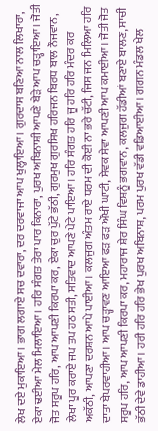ਲੇਖ ਦਏ ਮੁਕਾਇਆ। ਭਾਗ ਲਗਾਏ ਸਚ ਦਵਾਰਾ, ਦਰ ਦਰਵਾਜਾ ਆਪ ਖੁਲ੍ਹਾਇਆ। ਗੁਰਦਾਸ ਬਣਿਆ ਨਾਲ ਲਿਖਾਰਾ, ਏਕਾ ਢਈਆ ਮੇਲ ਮਿਲਾਇਆ। ਹਰਿ ਸੰਗਤ ਤੇਰਾ ਪਾਰ ਕਿਨਾਰਾ, ਪੁਰਖ ਅਬਿਨਾਸ਼ੀ ਆਪਣੇ ਬੇੜੇ ਆਪ ਚੜ੍ਹਾਇਆ। ਜੋਤੀ ਜੋਤ ਸਰੂਪ ਹਰਿ, ਆਪ ਆਪਣੀ ਕਿਰਪਾ ਕਰ, ਏਕਾ ਚੁਰ ਪੁੱਟੇ ਭੱਠੀ, ਗੁਰਮੁਖ ਗੁਰਸਿਖ ਹਰਿਜਨ ਬਿਰਧ ਬਾਲ ਨੌਜਵਾਨ, ਲੇਖਾ ਪੂਰ ਕਰਾਏ ਜਪ ਤਪ ਹਠ ਸਤੀ, ਸਤਿਵਾਦ ਆਪਣੇ ਪੇਟੇ ਪਾਇਆ। ਹਰਿ ਸੰਗਤ ਹਰਿ ਜੂ ਹਰਿ ਹਰਿ ਮੰਦਰ ਕਰ ਅਕੱਠੀ, ਆਪਣਾ ਦਰਸ਼ਨ ਆਪੇ ਪਾਈਆ। ਕਲਜੁਗ ਅੰਤਮ ਰਾਏ ਧਰਮ ਦੀ ਕੋਈ ਨਾ ਭਰੇ ਚੱਟੀ, ਜਿਸ ਜਨ ਮਿਲਿਆ ਹਰਿ ਦਾਤਾ ਬੇਪਰਵਾਹੀਆ। ਆਪ ਚੜ੍ਹਾਵਣ ਆਇਆ ਫੜ ਫੜ ਔਖੀ ਘਾਟੀ, ਸੇਵਕ ਸੇਵਾ ਆਪਣੀ ਆਪ ਕਮਾਈਆ। ਜੋਤੀ ਜੋਤ ਸਰੂਪ ਹਰਿ, ਆਪ ਆਪਣੀ ਕਿਰਪਾ ਕਰ, ਮਹਾਰਾਜ ਸ਼ੇਰ ਸਿੰਘ ਵਿਸ਼ਨੂੰ ਭਗਵਾਨ, ਕਲਜੁਗ ਹੱਡੀਆਂ ਬਣਾਏ ਬਾਲਣ, ਸਾਚੀ ਭੱਠੀ ਦੇਵੇ ਡਾਹੀਆ। ਹਰੀ ਹਰਿ ਹਰਿ ਭੇਖ ਪੁਰਖ ਅਬਿਨਾਸ਼, ਪਰਮ ਪੁਰਖ ਵੱਡੀ ਵਡਿਆਈਆ। ਗਗਨ ਮੰਡਲ ਖੇਲ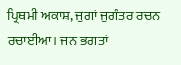ਪ੍ਰਿਥਮੀ ਅਕਾਸ਼, ਜੁਗਾਂ ਜੁਗੰਤਰ ਰਚਨ ਰਚਾਈਆ। ਜਨ ਭਗਤਾਂ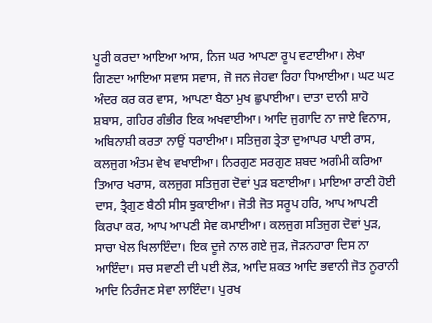ਪੂਰੀ ਕਰਦਾ ਆਇਆ ਆਸ, ਨਿਜ ਘਰ ਆਪਣਾ ਰੂਪ ਵਟਾਈਆ। ਲੇਖਾ ਗਿਣਦਾ ਆਇਆ ਸਵਾਸ ਸਵਾਸ, ਜੋ ਜਨ ਜੇਹਵਾ ਰਿਹਾ ਧਿਆਈਆ। ਘਟ ਘਟ ਅੰਦਰ ਕਰ ਕਰ ਵਾਸ, ਆਪਣਾ ਬੈਠਾ ਮੁਖ ਛੁਪਾਈਆ। ਦਾਤਾ ਦਾਨੀ ਸ਼ਾਹੋ ਸ਼ਬਾਸ, ਗਹਿਰ ਗੰਭੀਰ ਇਕ ਅਖਵਾਈਆ। ਆਦਿ ਜੁਗਾਦਿ ਨਾ ਜਾਏ ਵਿਨਾਸ, ਅਬਿਨਾਸ਼ੀ ਕਰਤਾ ਨਾਉਂ ਧਰਾਈਆ। ਸਤਿਜੁਗ ਤ੍ਰੇਤਾ ਦੁਆਪਰ ਪਾਈ ਰਾਸ, ਕਲਜੁਗ ਅੰਤਮ ਵੇਖ ਵਖਾਈਆ। ਨਿਰਗੁਣ ਸਰਗੁਣ ਸ਼ਬਦ ਅਗੰਮੀ ਕਰਿਆ ਤਿਆਰ ਖਰਾਸ, ਕਲਜੁਗ ਸਤਿਜੁਗ ਦੋਵਾਂ ਪੁੜ ਬਣਾਈਆ। ਮਾਇਆ ਰਾਣੀ ਹੋਈ ਦਾਸ, ਤ੍ਰੈਗੁਣ ਬੈਠੀ ਸੀਸ ਝੁਕਾਈਆ। ਜੋਤੀ ਜੋਤ ਸਰੂਪ ਹਰਿ, ਆਪ ਆਪਣੀ ਕਿਰਪਾ ਕਰ, ਆਪ ਆਪਣੀ ਸੇਵ ਕਮਾਈਆ। ਕਲਜੁਗ ਸਤਿਜੁਗ ਦੋਵਾਂ ਪੁੜ, ਸਾਚਾ ਖੇਲ ਖਿਲਾਇੰਦਾ। ਇਕ ਦੂਜੇ ਨਾਲ ਗਏ ਜੁੜ, ਜੋੜਨਹਾਰਾ ਦਿਸ ਨਾ ਆਇੰਦਾ। ਸਚ ਸਵਾਣੀ ਦੀ ਪਈ ਲੋੜ, ਆਦਿ ਸ਼ਕਤ ਆਦਿ ਭਵਾਨੀ ਜੋਤ ਨੂਰਾਨੀ ਆਦਿ ਨਿਰੰਜਣ ਸੇਵਾ ਲਾਇੰਦਾ। ਪੁਰਖ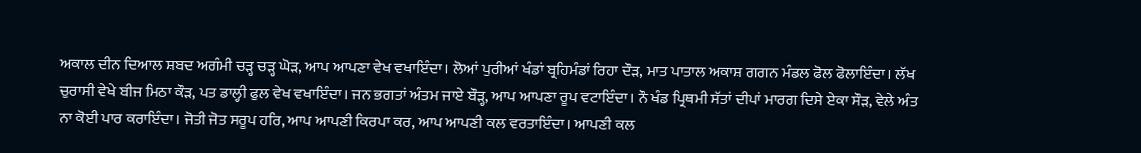ਅਕਾਲ ਦੀਨ ਦਿਆਲ ਸ਼ਬਦ ਅਗੰਮੀ ਚੜ੍ਹ ਚੜ੍ਹ ਘੋੜ, ਆਪ ਆਪਣਾ ਵੇਖ ਵਖਾਇੰਦਾ। ਲੋਆਂ ਪੁਰੀਆਂ ਖੰਡਾਂ ਬ੍ਰਹਿਮੰਡਾਂ ਰਿਹਾ ਦੌੜ, ਮਾਤ ਪਾਤਾਲ ਅਕਾਸ਼ ਗਗਨ ਮੰਡਲ ਫੋਲ ਫੋਲਾਇੰਦਾ। ਲੱਖ ਚੁਰਾਸੀ ਵੇਖੇ ਬੀਜ ਮਿਠਾ ਕੌੜ, ਪਤ ਡਾਲ੍ਹੀ ਫੁਲ ਵੇਖ ਵਖਾਇੰਦਾ। ਜਨ ਭਗਤਾਂ ਅੰਤਮ ਜਾਏ ਬੌੜ੍ਹ, ਆਪ ਆਪਣਾ ਰੂਪ ਵਟਾਇੰਦਾ। ਨੌ ਖੰਡ ਪ੍ਰਿਥਮੀ ਸੱਤਾਂ ਦੀਪਾਂ ਮਾਰਗ ਦਿਸੇ ਏਕਾ ਸੌੜ, ਵੇਲੇ ਅੰਤ ਨਾ ਕੋਈ ਪਾਰ ਕਰਾਇੰਦਾ। ਜੋਤੀ ਜੋਤ ਸਰੂਪ ਹਰਿ, ਆਪ ਆਪਣੀ ਕਿਰਪਾ ਕਰ, ਆਪ ਆਪਣੀ ਕਲ ਵਰਤਾਇੰਦਾ। ਆਪਣੀ ਕਲ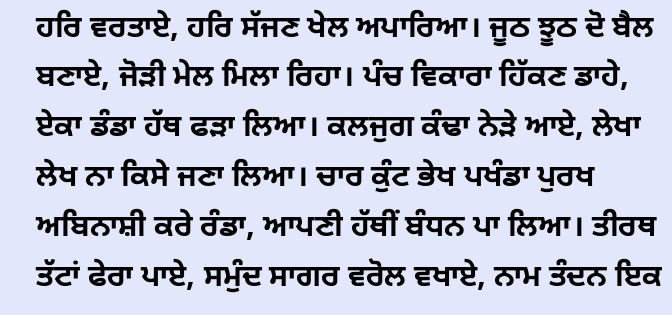ਹਰਿ ਵਰਤਾਏ, ਹਰਿ ਸੱਜਣ ਖੇਲ ਅਪਾਰਿਆ। ਜੂਠ ਝੂਠ ਦੋ ਬੈਲ ਬਣਾਏ, ਜੋੜੀ ਮੇਲ ਮਿਲਾ ਰਿਹਾ। ਪੰਚ ਵਿਕਾਰਾ ਹਿੱਕਣ ਡਾਹੇ, ਏਕਾ ਡੰਡਾ ਹੱਥ ਫੜਾ ਲਿਆ। ਕਲਜੁਗ ਕੰਢਾ ਨੇੜੇ ਆਏ, ਲੇਖਾ ਲੇਖ ਨਾ ਕਿਸੇ ਜਣਾ ਲਿਆ। ਚਾਰ ਕੁੰਟ ਭੇਖ ਪਖੰਡਾ ਪੁਰਖ ਅਬਿਨਾਸ਼ੀ ਕਰੇ ਰੰਡਾ, ਆਪਣੀ ਹੱਥੀਂ ਬੰਧਨ ਪਾ ਲਿਆ। ਤੀਰਥ ਤੱਟਾਂ ਫੇਰਾ ਪਾਏ, ਸਮੁੰਦ ਸਾਗਰ ਵਰੋਲ ਵਖਾਏ, ਨਾਮ ਤੰਦਨ ਇਕ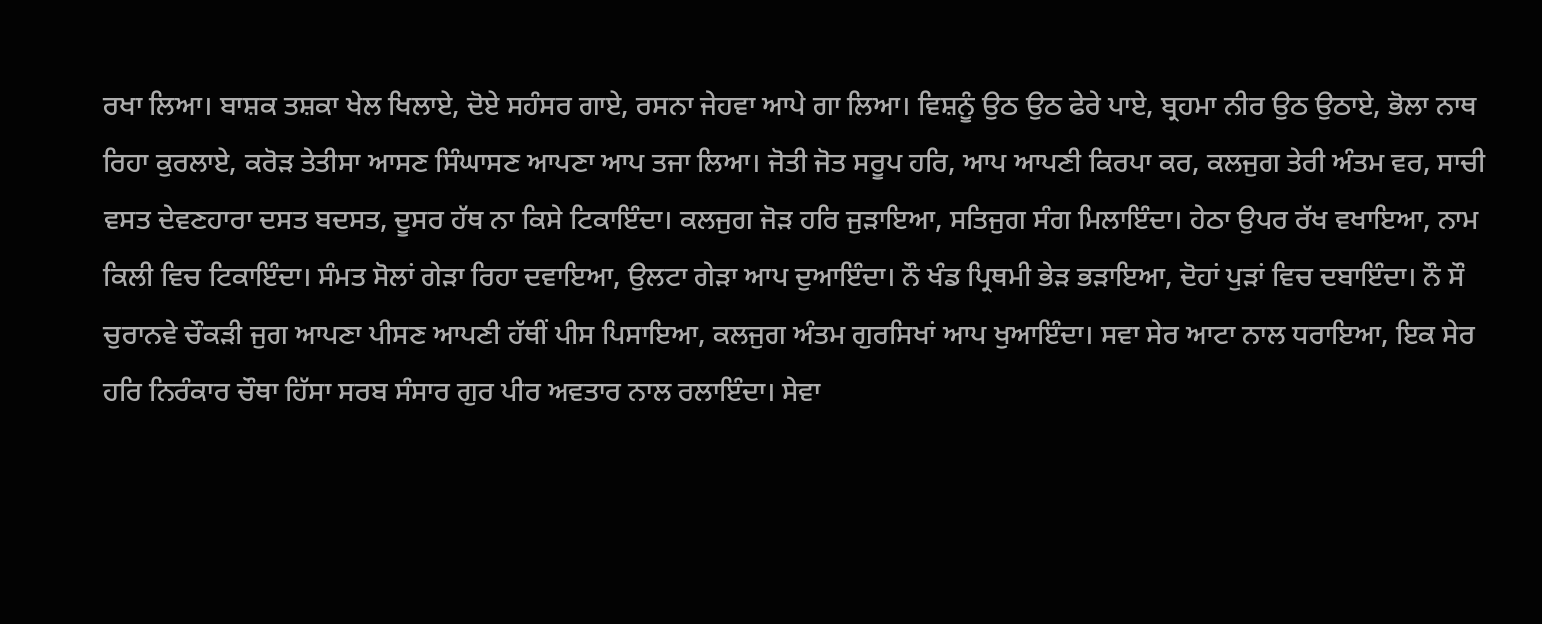ਰਖਾ ਲਿਆ। ਬਾਸ਼ਕ ਤਸ਼ਕਾ ਖੇਲ ਖਿਲਾਏ, ਦੋਏ ਸਹੰਸਰ ਗਾਏ, ਰਸਨਾ ਜੇਹਵਾ ਆਪੇ ਗਾ ਲਿਆ। ਵਿਸ਼ਨੂੰ ਉਠ ਉਠ ਫੇਰੇ ਪਾਏ, ਬ੍ਰਹਮਾ ਨੀਰ ਉਠ ਉਠਾਏ, ਭੋਲਾ ਨਾਥ ਰਿਹਾ ਕੁਰਲਾਏ, ਕਰੋੜ ਤੇਤੀਸਾ ਆਸਣ ਸਿੰਘਾਸਣ ਆਪਣਾ ਆਪ ਤਜਾ ਲਿਆ। ਜੋਤੀ ਜੋਤ ਸਰੂਪ ਹਰਿ, ਆਪ ਆਪਣੀ ਕਿਰਪਾ ਕਰ, ਕਲਜੁਗ ਤੇਰੀ ਅੰਤਮ ਵਰ, ਸਾਚੀ ਵਸਤ ਦੇਵਣਹਾਰਾ ਦਸਤ ਬਦਸਤ, ਦੂਸਰ ਹੱਥ ਨਾ ਕਿਸੇ ਟਿਕਾਇੰਦਾ। ਕਲਜੁਗ ਜੋੜ ਹਰਿ ਜੁੜਾਇਆ, ਸਤਿਜੁਗ ਸੰਗ ਮਿਲਾਇੰਦਾ। ਹੇਠਾ ਉਪਰ ਰੱਖ ਵਖਾਇਆ, ਨਾਮ ਕਿਲੀ ਵਿਚ ਟਿਕਾਇੰਦਾ। ਸੰਮਤ ਸੋਲਾਂ ਗੇੜਾ ਰਿਹਾ ਦਵਾਇਆ, ਉਲਟਾ ਗੇੜਾ ਆਪ ਦੁਆਇੰਦਾ। ਨੌ ਖੰਡ ਪ੍ਰਿਥਮੀ ਭੇੜ ਭੜਾਇਆ, ਦੋਹਾਂ ਪੁੜਾਂ ਵਿਚ ਦਬਾਇੰਦਾ। ਨੌ ਸੌ ਚੁਰਾਨਵੇ ਚੌਕੜੀ ਜੁਗ ਆਪਣਾ ਪੀਸਣ ਆਪਣੀ ਹੱਥੀਂ ਪੀਸ ਪਿਸਾਇਆ, ਕਲਜੁਗ ਅੰਤਮ ਗੁਰਸਿਖਾਂ ਆਪ ਖੁਆਇੰਦਾ। ਸਵਾ ਸੇਰ ਆਟਾ ਨਾਲ ਧਰਾਇਆ, ਇਕ ਸੇਰ ਹਰਿ ਨਿਰੰਕਾਰ ਚੌਥਾ ਹਿੱਸਾ ਸਰਬ ਸੰਸਾਰ ਗੁਰ ਪੀਰ ਅਵਤਾਰ ਨਾਲ ਰਲਾਇੰਦਾ। ਸੇਵਾ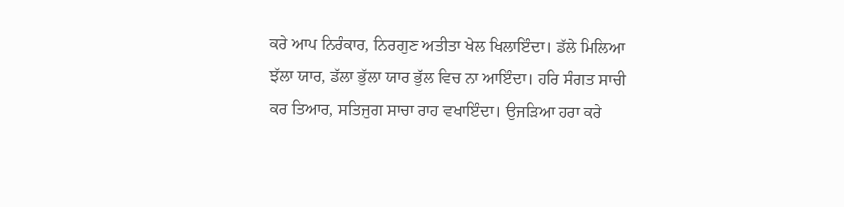ਕਰੇ ਆਪ ਨਿਰੰਕਾਰ, ਨਿਰਗੁਣ ਅਤੀਤਾ ਖੇਲ ਖਿਲਾਇੰਦਾ। ਡੱਲੇ ਮਿਲਿਆ ਝੱਲਾ ਯਾਰ, ਡੱਲਾ ਭੁੱਲਾ ਯਾਰ ਭੁੱਲ ਵਿਚ ਨਾ ਆਇੰਦਾ। ਹਰਿ ਸੰਗਤ ਸਾਚੀ ਕਰ ਤਿਆਰ, ਸਤਿਜੁਗ ਸਾਚਾ ਰਾਹ ਵਖਾਇੰਦਾ। ਉਜੜਿਆ ਹਰਾ ਕਰੇ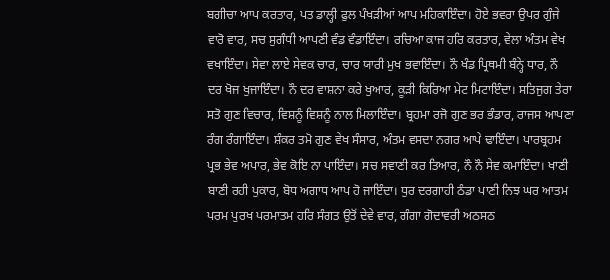ਬਗੀਚਾ ਆਪ ਕਰਤਾਰ, ਪਤ ਡਾਲ੍ਹੀ ਫੁਲ ਪੰਖੜੀਆਂ ਆਪ ਮਹਿਕਾਇੰਦਾ। ਹੋਏ ਭਵਰਾ ਉਪਰ ਗੁੰਜੇ ਵਾਰੋ ਵਾਰ, ਸਚ ਸੁਗੰਧੀ ਆਪਣੀ ਵੰਡ ਵੰਡਾਇੰਦਾ। ਰਚਿਆ ਕਾਜ ਹਰਿ ਕਰਤਾਰ, ਵੇਲਾ ਅੰਤਮ ਵੇਖ ਵਖਾਇੰਦਾ। ਸੇਵਾ ਲਾਏ ਸੇਵਕ ਚਾਰ, ਚਾਰ ਯਾਰੀ ਮੁਖ ਭਵਾਇੰਦਾ। ਨੌ ਖੰਡ ਪ੍ਰਿਥਮੀ ਬੰਨ੍ਹੇ ਧਾਰ, ਨੌ ਦਰ ਖੋਜ ਖੁਜਾਇੰਦਾ। ਨੌ ਦਰ ਵਾਸ਼ਨਾ ਕਰੇ ਖੁਆਰ, ਕੂੜੀ ਕਿਰਿਆ ਮੇਟ ਮਿਟਾਇੰਦਾ। ਸਤਿਜੁਗ ਤੇਰਾ ਸਤੋ ਗੁਣ ਵਿਚਾਰ, ਵਿਸ਼ਨੂੰ ਵਿਸ਼ਨੂੰ ਨਾਲ ਮਿਲਾਇੰਦਾ। ਬ੍ਰਹਮਾ ਰਜੋ ਗੁਣ ਭਰ ਭੰਡਾਰ, ਰਾਜਸ ਆਪਣਾ ਰੰਗ ਰੰਗਾਇੰਦਾ। ਸ਼ੰਕਰ ਤਮੋ ਗੁਣ ਵੇਖ ਸੰਸਾਰ, ਅੰਤਮ ਵਸਦਾ ਨਗਰ ਆਪੇ ਢਾਇੰਦਾ। ਪਾਰਬ੍ਰਹਮ ਪ੍ਰਭ ਭੇਵ ਅਪਾਰ, ਭੇਵ ਕੋਇ ਨਾ ਪਾਇੰਦਾ। ਸਚ ਸਵਾਣੀ ਕਰ ਤਿਆਰ, ਨੌ ਨੌ ਸੇਵ ਕਮਾਇੰਦਾ। ਖਾਣੀ ਬਾਣੀ ਰਹੀ ਪੁਕਾਰ, ਬੋਧ ਅਗਾਧ ਆਪ ਹੋ ਜਾਇੰਦਾ। ਧੁਰ ਦਰਗਾਹੀ ਠੰਡਾ ਪਾਣੀ ਨਿਝ ਘਰ ਆਤਮ ਪਰਮ ਪੁਰਖ ਪਰਮਾਤਮ ਹਰਿ ਸੰਗਤ ਉਤੋਂ ਦੇਵੇ ਵਾਰ, ਗੰਗਾ ਗੋਦਾਵਰੀ ਅਠਸਠ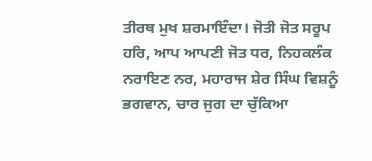ਤੀਰਥ ਮੁਖ ਸ਼ਰਮਾਇੰਦਾ। ਜੋਤੀ ਜੋਤ ਸਰੂਪ ਹਰਿ, ਆਪ ਆਪਣੀ ਜੋਤ ਧਰ, ਨਿਹਕਲੰਕ ਨਰਾਇਣ ਨਰ, ਮਹਾਰਾਜ ਸ਼ੇਰ ਸਿੰਘ ਵਿਸ਼ਨੂੰ ਭਗਵਾਨ, ਚਾਰ ਜੁਗ ਦਾ ਚੁੱਕਿਆ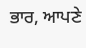ਭਾਰ, ਆਪਣੇ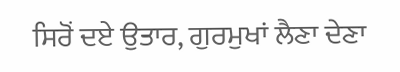ਸਿਰੋਂ ਦਏ ਉਤਾਰ, ਗੁਰਮੁਖਾਂ ਲੈਣਾ ਦੇਣਾ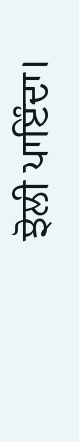ਝੋਲੀ ਪਾਇੰਦਾ।